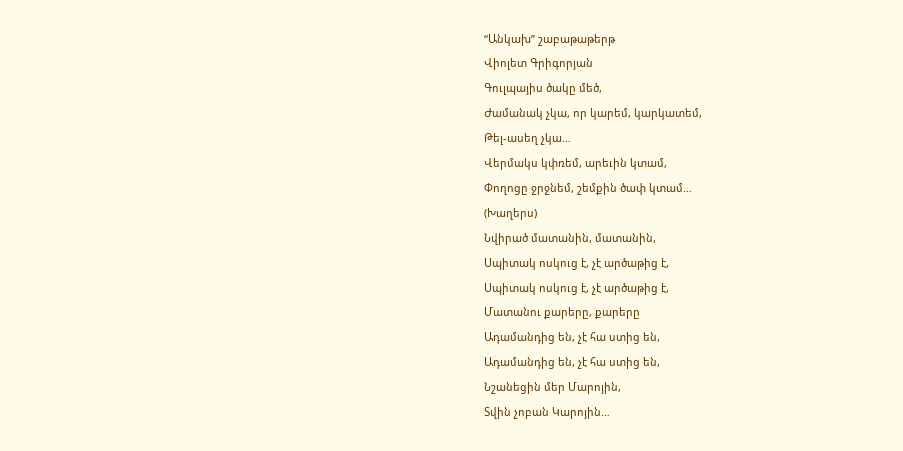“Անկախ” շաբաթաթերթ
Վիոլետ Գրիգորյան
Գուլպայիս ծակը մեծ,
Ժամանակ չկա, որ կարեմ, կարկատեմ,
Թել-ասեղ չկա…
Վերմակս կփռեմ, արեւին կտամ,
Փողոցը ջրջնեմ, շեմքին ծափ կտամ…
(Խաղերս)
Նվիրած մատանին, մատանին,
Սպիտակ ոսկուց է, չէ արծաթից է,
Սպիտակ ոսկուց է, չէ արծաթից է,
Մատանու քարերը, քարերը
Ադամանդից են, չէ հա ստից են,
Ադամանդից են, չէ հա ստից են,
Նշանեցին մեր Մարոյին,
Տվին չոբան Կարոյին…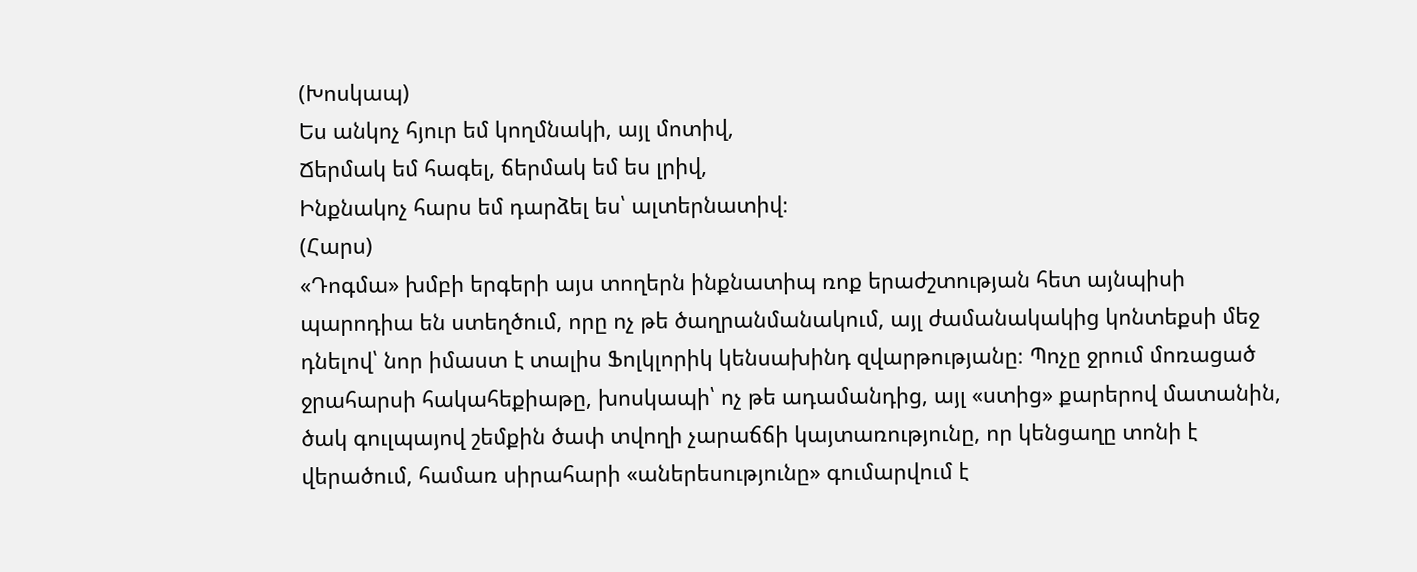(Խոսկապ)
Ես անկոչ հյուր եմ կողմնակի, այլ մոտիվ,
Ճերմակ եմ հագել, ճերմակ եմ ես լրիվ,
Ինքնակոչ հարս եմ դարձել ես՝ ալտերնատիվ։
(Հարս)
«Դոգմա» խմբի երգերի այս տողերն ինքնատիպ ռոք երաժշտության հետ այնպիսի պարոդիա են ստեղծում, որը ոչ թե ծաղրանմանակում, այլ ժամանակակից կոնտեքսի մեջ դնելով՝ նոր իմաստ է տալիս Ֆոլկլորիկ կենսախինդ զվարթությանը։ Պոչը ջրում մոռացած ջրահարսի հակահեքիաթը, խոսկապի՝ ոչ թե ադամանդից, այլ «ստից» քարերով մատանին, ծակ գուլպայով շեմքին ծափ տվողի չարաճճի կայտառությունը, որ կենցաղը տոնի է վերածում, համառ սիրահարի «աներեսությունը» գումարվում է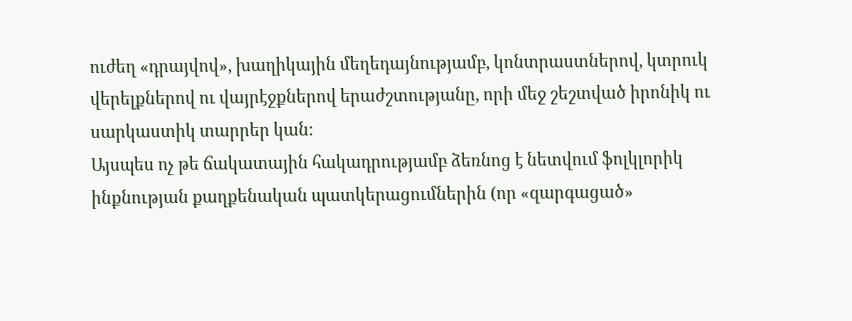ուժեղ «դրայվով», խաղիկային մեղեդայնությամբ, կոնտրաստներով, կտրուկ վերելքներով ու վայրէջքներով երաժշտությանը, որի մեջ շեշտված իրոնիկ ու սարկաստիկ տարրեր կան:
Այսպես ոչ թե ճակատային հակադրությամբ ձեռնոց է նետվում ֆոլկլորիկ ինքնության քաղքենական պատկերացումներին (որ «զարգացած»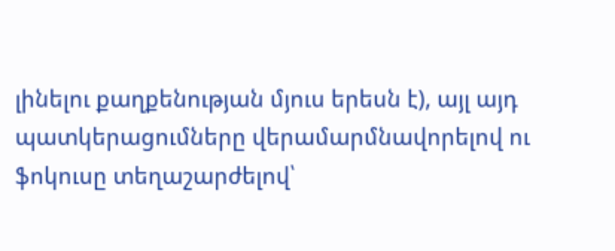լինելու քաղքենության մյուս երեսն է), այլ այդ պատկերացումները վերամարմնավորելով ու ֆոկուսը տեղաշարժելով՝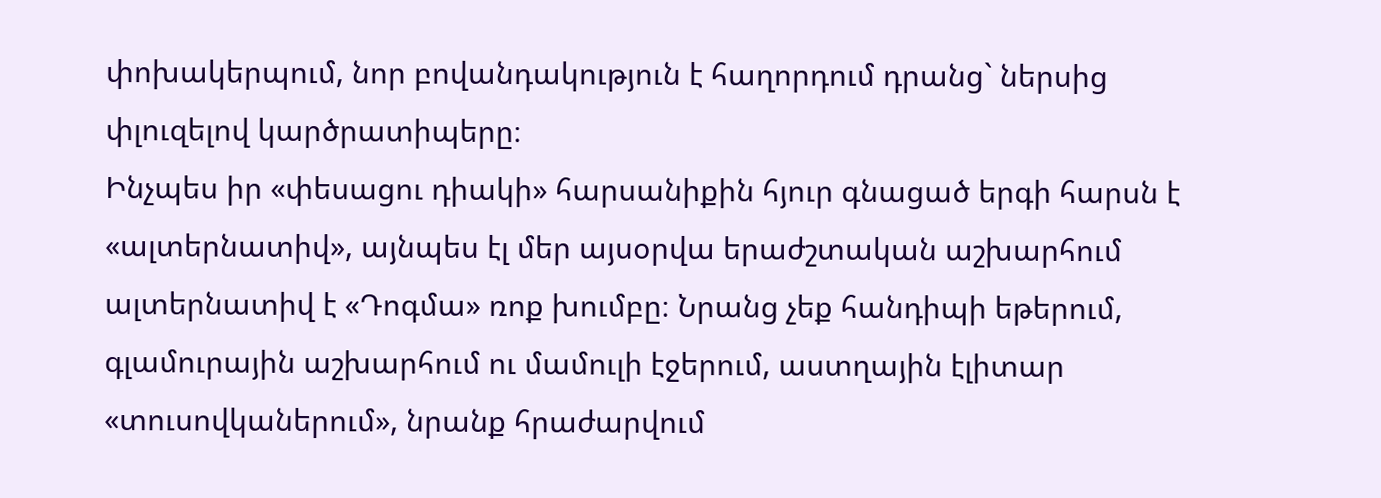փոխակերպում, նոր բովանդակություն է հաղորդում դրանց` ներսից փլուզելով կարծրատիպերը։
Ինչպես իր «փեսացու դիակի» հարսանիքին հյուր գնացած երգի հարսն է «ալտերնատիվ», այնպես էլ մեր այսօրվա երաժշտական աշխարհում ալտերնատիվ է «Դոգմա» ռոք խումբը։ Նրանց չեք հանդիպի եթերում, գլամուրային աշխարհում ու մամուլի էջերում, աստղային էլիտար «տուսովկաներում», նրանք հրաժարվում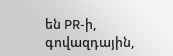են PR-ի, գովազդային,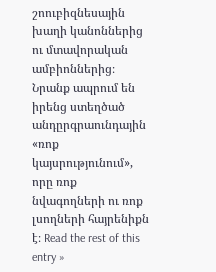շոուբիզնեսային խաղի կանոններից ու մտավորական ամբիոններից։ Նրանք ապրում են իրենց ստեղծած անդըրգրաունդային «ռոք կայսրությունում», որը ռոք նվագողների ու ռոք լսողների հայրենիքն է։ Read the rest of this entry »